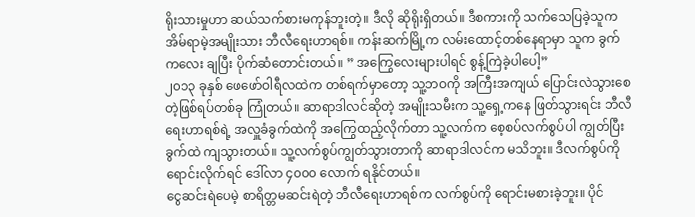ရိုးသားမှုဟာ ဆယ်သက်စားမကုန်ဘူးတဲ့။ ဒီလို ဆိုရိုးရှိတယ်။ ဒီစကားကို သက်သေပြခဲ့သူက အိမ်ရာမဲ့အမျိုးသား ဘီလီရေးဟာရစ်။ ကန်းဆက်မြို့က လမ်းထောင့်တစ်နေရာမှာ သူက ခွက်ကလေး ချပြီး ပိုက်ဆံတောင်းတယ်။ ” အကြွေလေးများပါရင် စွန့်ကြဲခဲ့ပါပေါ့”
၂၀၁၃ ခုနှစ် ဖေဖော်ဝါရီလထဲက တစ်ရက်မှာတော့ သူ့ဘဝကို အကြီးအကျယ် ပြောင်းလဲသွားစေတဲ့ဖြစ်ရပ်တစ်ခု ကြုံတယ်။ ဆာရာဒါလင်ဆိုတဲ့ အမျိုးသမီးက သူ့ရှေ့ကနေ ဖြတ်သွားရင်း ဘီလီရေးဟာရစ်ရဲ့ အလှူခံခွက်ထဲကို အကြွေထည့်လိုက်တာ သူ့လက်က စေ့စပ်လက်စွပ်ပါ ကျွတ်ပြီး ခွက်ထဲ ကျသွားတယ်။ သူ့လက်စွပ်ကျွတ်သွားတာကို ဆာရာဒါလင်က မသိဘူး။ ဒီလက်စွပ်ကို ရောင်းလိုက်ရင် ဒေါ်လာ ၄၀၀၀ လောက် ရနိုင်တယ်။
ငွေဆင်းရဲပေမဲ့ စာရိတ္တမဆင်းရဲတဲ့ ဘီလီရေးဟာရစ်က လက်စွပ်ကို ရောင်းမစားခဲ့ဘူး။ ပိုင်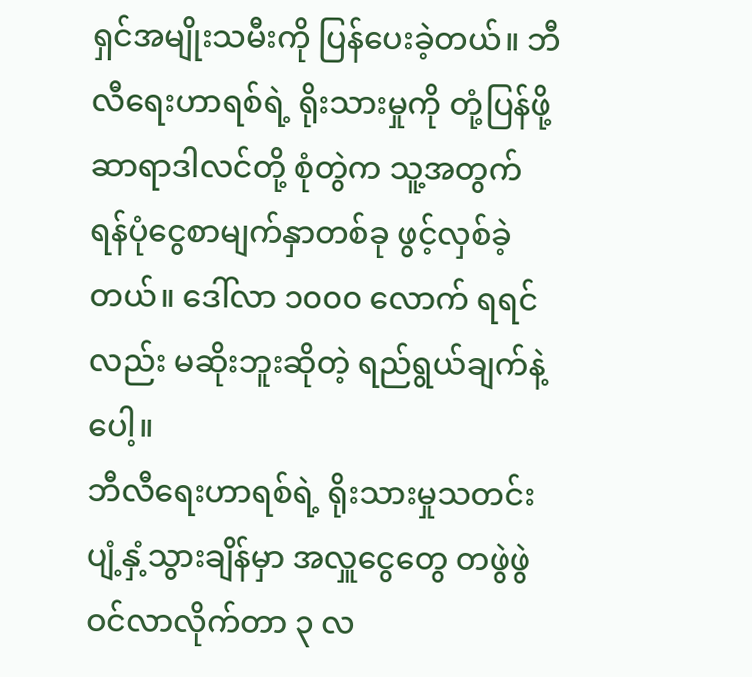ရှင်အမျိုးသမီးကို ပြန်ပေးခဲ့တယ်။ ဘီလီရေးဟာရစ်ရဲ့ ရိုးသားမှုကို တုံ့ပြန်ဖို့ ဆာရာဒါလင်တို့ စုံတွဲက သူ့အတွက် ရန်ပုံငွေစာမျက်နှာတစ်ခု ဖွင့်လှစ်ခဲ့တယ်။ ဒေါ်လာ ၁၀၀၀ လောက် ရရင်လည်း မဆိုးဘူးဆိုတဲ့ ရည်ရွယ်ချက်နဲ့ပေါ့။
ဘီလီရေးဟာရစ်ရဲ့ ရိုးသားမှုသတင်း ပျံ့နှံ့သွားချိန်မှာ အလှူငွေတွေ တဖွဲဖွဲ ဝင်လာလိုက်တာ ၃ လ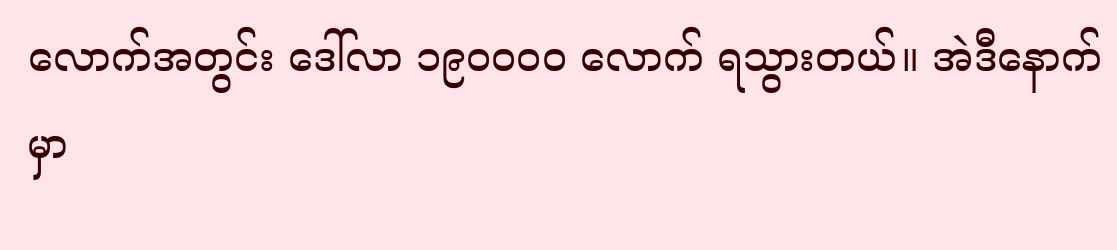လောက်အတွင်း ဒေါ်လာ ၁၉၀၀၀၀ လောက် ရသွားတယ်။ အဲဒီနောက်မှာ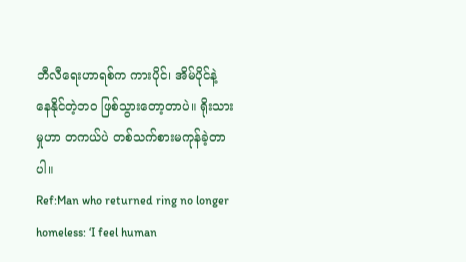ဘီလီရေးဟာရစ်က ကားပိုင်၊ အိမ်ပိုင်နဲ့ နေနိုင်တဲ့ဘဝ ဖြစ်သွားတော့တာပဲ။ ရိုးသားမှုဟာ တကယ်ပဲ တစ်သက်စားမကုန်ခဲ့တာပါ။
Ref:Man who returned ring no longer homeless: ‘I feel human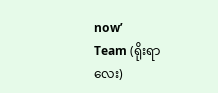now’
Team (ရိုးရာလေး)